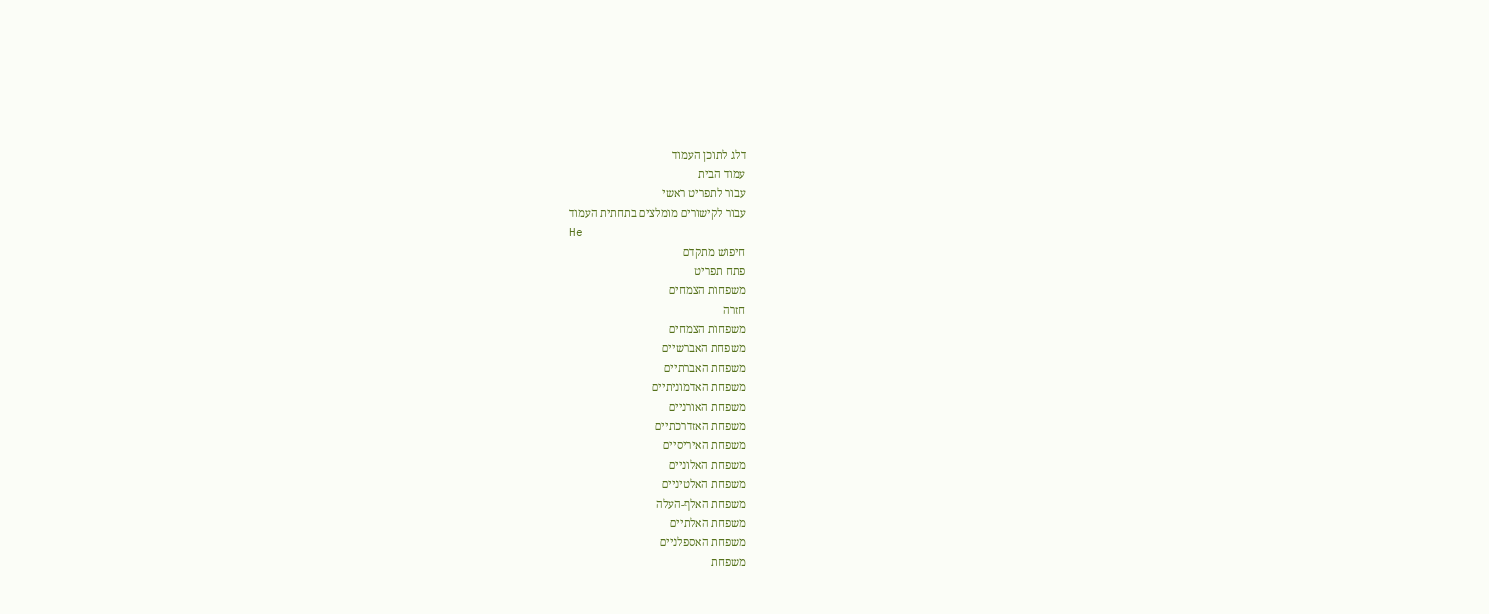דלג לתוכן העמוד
עמוד הבית
עבור לתפריט ראשי
עבור לקישורים מומלצים בתחתית העמוד
He
חיפוש מתקדם
פתח תפריט
משפחות הצמחים
חזרה
משפחות הצמחים
משפחת האברשיים
משפחת האברתיים
משפחת האדמוניתיים
משפחת האורניים
משפחת האזדרכתיים
משפחת האיריסיים
משפחת האלוניים
משפחת האלטיניים
משפחת האלף-העלה
משפחת האלתיים
משפחת האספלניים
משפחת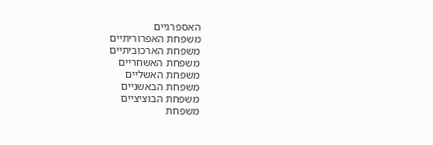האספרגיים
משפחת האפרוריתיים
משפחת הארכוביתיים
משפחת האשחריים
משפחת האשליים
משפחת הבאשניים
משפחת הבוציציים
משפחת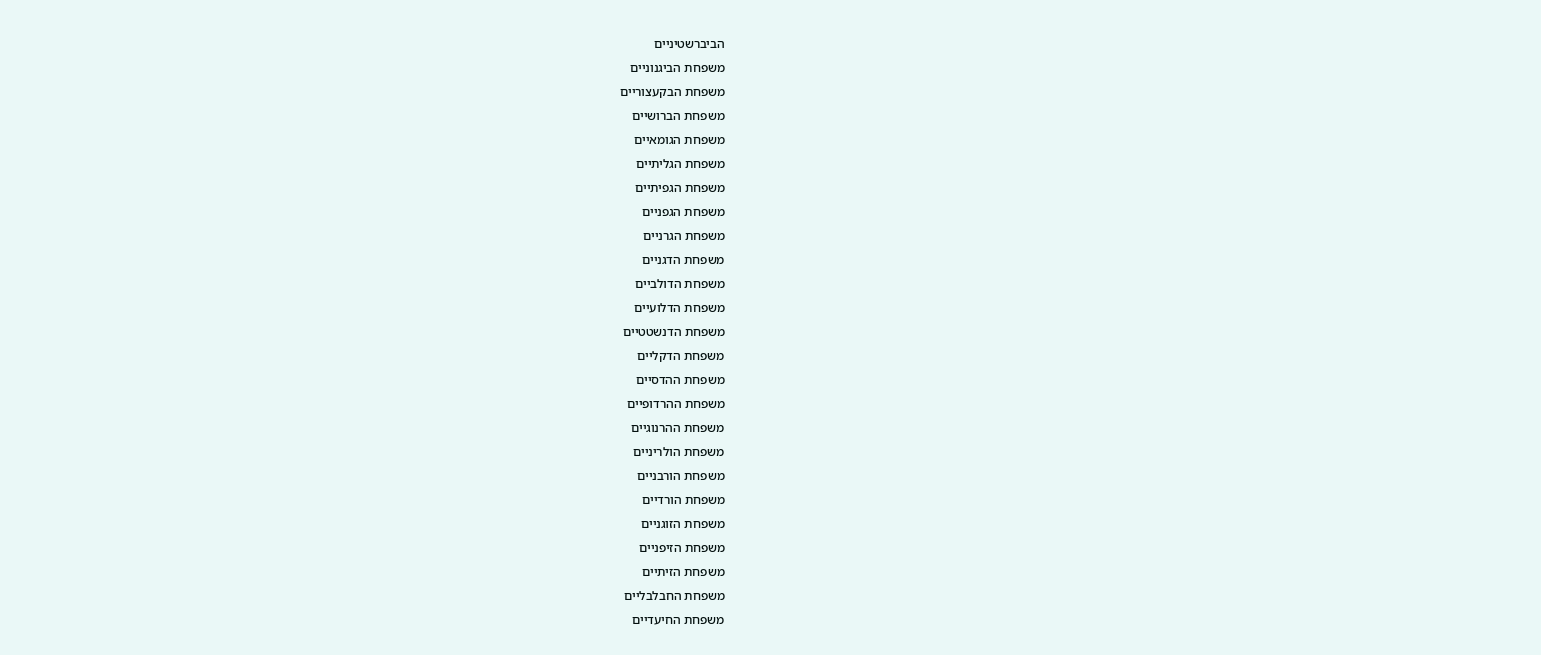הביברשטיניים
משפחת הביגנוניים
משפחת הבקעצוריים
משפחת הברושיים
משפחת הגומאיים
משפחת הגליתיים
משפחת הגפיתיים
משפחת הגפניים
משפחת הגרניים
משפחת הדגניים
משפחת הדולביים
משפחת הדלועיים
משפחת הדנשטטיים
משפחת הדקליים
משפחת ההדסיים
משפחת ההרדופיים
משפחת ההרנוגיים
משפחת הולריניים
משפחת הורבניים
משפחת הורדיים
משפחת הזוגניים
משפחת הזיפניים
משפחת הזיתיים
משפחת החבלבליים
משפחת החיעדיים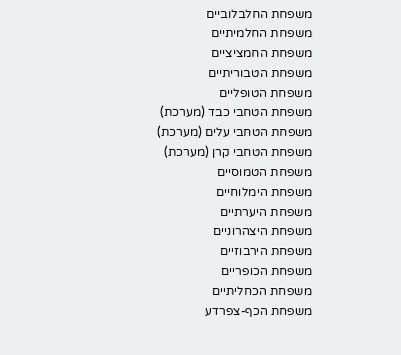משפחת החלבלוביים
משפחת החלמיתיים
משפחת החמציציים
משפחת הטבוריתיים
משפחת הטופליים
משפחת הטחבי כבד (מערכת)
משפחת הטחבי עלים (מערכת)
משפחת הטחבי קרן (מערכת)
משפחת הטמוסיים
משפחת הימלוחיים
משפחת היערתיים
משפחת היצהרוניים
משפחת הירבוזיים
משפחת הכופריים
משפחת הכחליתיים
משפחת הכף-צפרדע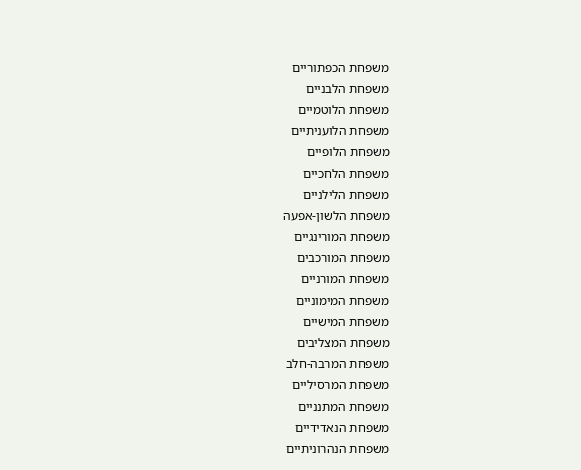משפחת הכפתוריים
משפחת הלבניים
משפחת הלוטמיים
משפחת הלועניתיים
משפחת הלופיים
משפחת הלחכיים
משפחת הלילניים
משפחת הלשון-אפעה
משפחת המורינגיים
משפחת המורכבים
משפחת המורניים
משפחת המימוניים
משפחת המישיים
משפחת המצליבים
משפחת המרבה-חלב
משפחת המרסיליים
משפחת המתנניים
משפחת הנאדידיים
משפחת הנהרוניתיים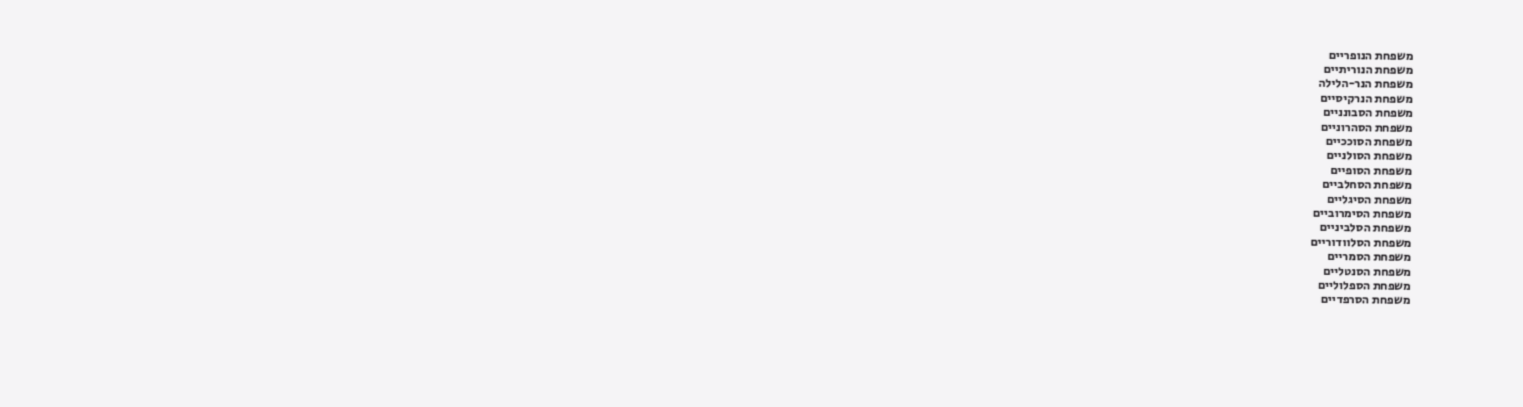משפחת הנופריים
משפחת הנוריתיים
משפחת הנר-הלילה
משפחת הנרקיסיים
משפחת הסבונניים
משפחת הסהרוניים
משפחת הסוככיים
משפחת הסולניים
משפחת הסופיים
משפחת הסחלביים
משפחת הסיגליים
משפחת הסימרוביים
משפחת הסלביניים
משפחת הסלוודוריים
משפחת הסמריים
משפחת הסנטליים
משפחת הספלוליים
משפחת הסרפדיים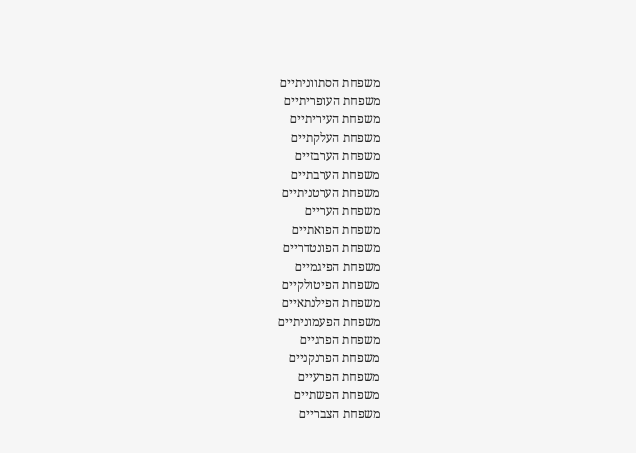משפחת הסתווניתיים
משפחת העופריתיים
משפחת העיריתיים
משפחת העלקתיים
משפחת הערבזיים
משפחת הערבתיים
משפחת הערטניתיים
משפחת העריים
משפחת הפואתיים
משפחת הפונטדריים
משפחת הפיגמיים
משפחת הפיטולקיים
משפחת הפילנתאיים
משפחת הפעמוניתיים
משפחת הפרגיים
משפחת הפרנקניים
משפחת הפרעיים
משפחת הפשתיים
משפחת הצבריים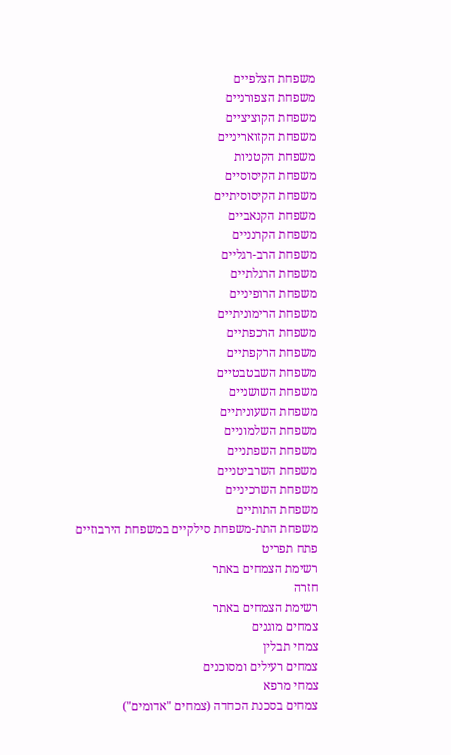משפחת הצלפיים
משפחת הצפורניים
משפחת הקוציציים
משפחת הקזואריניים
משפחת הקטניות
משפחת הקיסוסיים
משפחת הקיסוסיתיים
משפחת הקנאביים
משפחת הקרנניים
משפחת הרב-רגליים
משפחת הרגלתיים
משפחת הרופיניים
משפחת הרימוניתיים
משפחת הרכפתיים
משפחת הרקפתיים
משפחת השבטבטיים
משפחת השושניים
משפחת השעוניתיים
משפחת השלמוניים
משפחת השפתניים
משפחת השרביטניים
משפחת השרכיניים
משפחת התותיים
משפחת התת-משפחת סילקיים במשפחת הירבוזיים
פתח תפריט
רשימת הצמחים באתר
חזרה
רשימת הצמחים באתר
צמחים מוגנים
צמחי תבלין
צמחים רעילים ומסוכנים
צמחי מרפא
צמחים בסכנת הכחדה (צמחים "אדומים")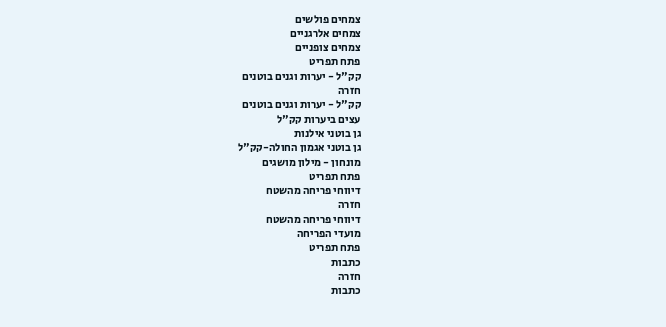צמחים פולשים
צמחים אלרגניים
צמחים צופניים
פתח תפריט
קק"ל - יערות וגנים בוטנים
חזרה
קק"ל - יערות וגנים בוטנים
עצים ביערות קק"ל
גן בוטני אילנות
גן בוטני אגמון החולה-קק"ל
מונחון - מילון מושגים
פתח תפריט
דיווחי פריחה מהשטח
חזרה
דיווחי פריחה מהשטח
מועדי הפריחה
פתח תפריט
כתבות
חזרה
כתבות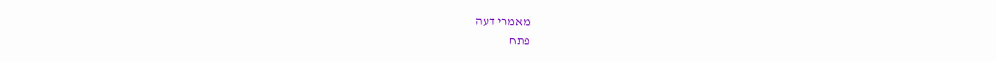מאמרי דעה
פתח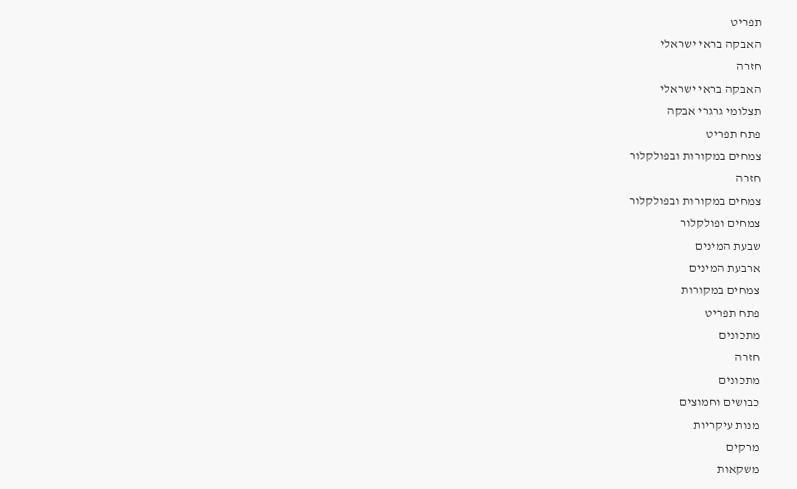תפריט
האבקה בראי ישראלי
חזרה
האבקה בראי ישראלי
תצלומי גרגרי אבקה
פתח תפריט
צמחים במקורות ובפולקלור
חזרה
צמחים במקורות ובפולקלור
צמחים ופולקלור
שבעת המינים
ארבעת המינים
צמחים במקורות
פתח תפריט
מתכונים
חזרה
מתכונים
כבושים וחמוצים
מנות עיקריות
מרקים
משקאות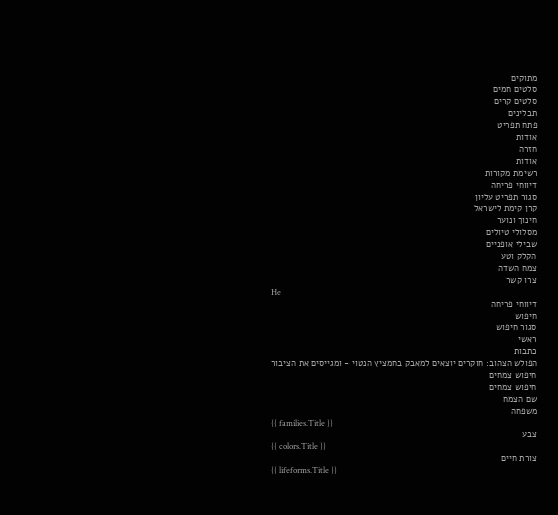מתוקים
סלטים חמים
סלטים קרים
תבלינים
פתח תפריט
אודות
חזרה
אודות
רשימת מקורות
דיווחי פריחה
סגור תפריט עליון
קרן קימת לישראל
חינוך ונוער
מסלולי טיולים
שבילי אופניים
הקלק וטע
צמח השדה
צרו קשר
He
דיווחי פריחה
חיפוש
סגור חיפוש
ראשי
כתבות
הפולש הצהוב: חוקרים יוצאים למאבק בחמציץ הנטוי - ומגייסים את הציבור
חיפוש צמחים
חיפוש צמחים
שם הצמח
משפחה
{{ families.Title }}
צבע
{{ colors.Title }}
צורת חיים
{{ lifeforms.Title }}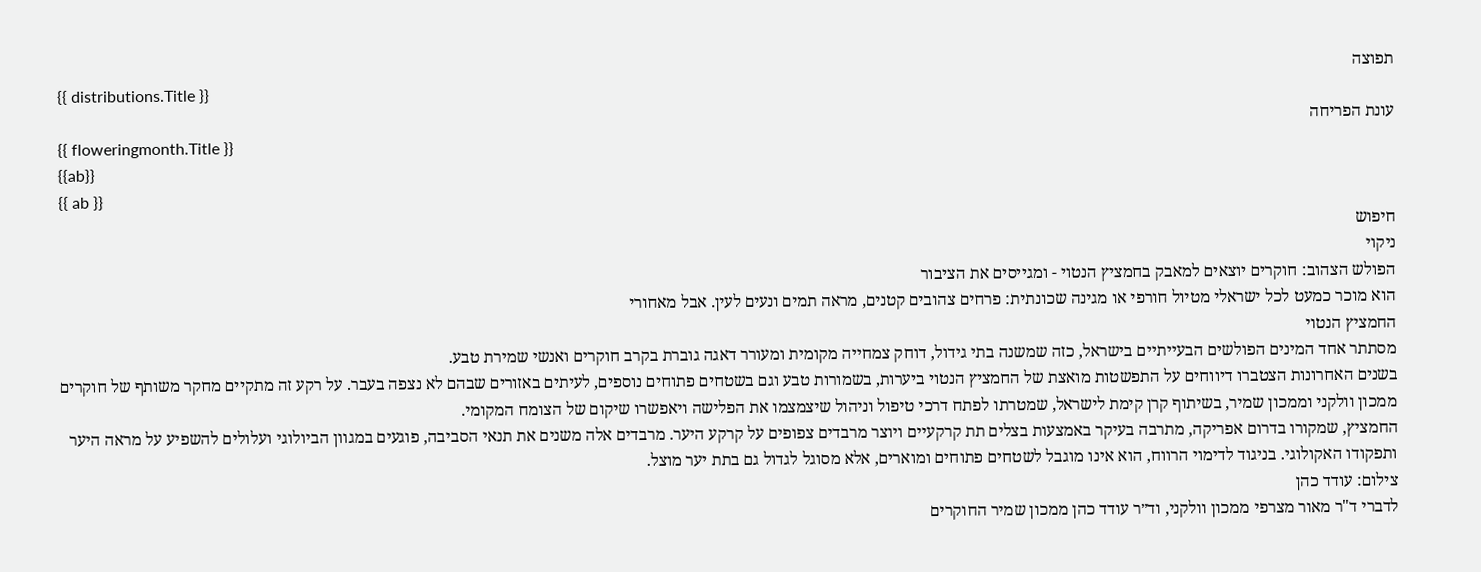תפוצה
{{ distributions.Title }}
עונת הפריחה
{{ floweringmonth.Title }}
{{ab}}
{{ ab }}
חיפוש
ניקוי
הפולש הצהוב: חוקרים יוצאים למאבק בחמציץ הנטוי - ומגייסים את הציבור
הוא מוכר כמעט לכל ישראלי מטיול חורפי או מגינה שכונתית: פרחים צהובים קטנים, מראה תמים ונעים לעין. אבל מאחורי
החמציץ הנטוי
מסתתר אחד המינים הפולשים הבעייתיים בישראל, כזה שמשנה בתי גידול, דוחק צמחייה מקומית ומעורר דאגה גוברת בקרב חוקרים ואנשי שמירת טבע.
בשנים האחרונות הצטברו דיווחים על התפשטות מואצת של החמציץ הנטוי ביערות, בשמורות טבע וגם בשטחים פתוחים נוספים, לעיתים באזורים שבהם לא נצפה בעבר. על רקע זה מתקיים מחקר משותף של חוקרים ממכון וולקני וממכון שמיר, בשיתוף קרן קימת לישראל, שמטרתו לפתח דרכי טיפול וניהול שיצמצמו את הפלישה ויאפשרו שיקום של הצומח המקומי.
החמציץ, שמקורו בדרום אפריקה, מתרבה בעיקר באמצעות בצלים תת קרקעיים ויוצר מרבדים צפופים על קרקע היער. מרבדים אלה משנים את תנאי הסביבה, פוגעים במגוון הביולוגי ועלולים להשפיע על מראה היער ותפקודו האקולוגי. בניגוד לדימוי הרווח, הוא אינו מוגבל לשטחים פתוחים ומוארים, אלא מסוגל לגדול גם בתת יער מוצל.
צילום: עודד כהן
לדברי ד"ר מאור מצרפי ממכון וולקני, וד״ר עודד כהן ממכון שמיר החוקרים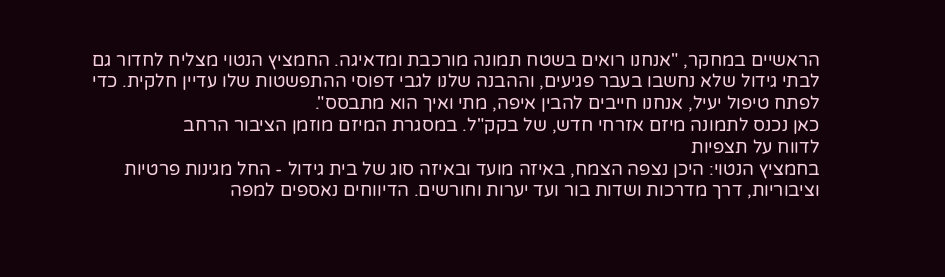הראשיים במחקר, "אנחנו רואים בשטח תמונה מורכבת ומדאיגה. החמציץ הנטוי מצליח לחדור גם לבתי גידול שלא נחשבו בעבר פגיעים, וההבנה שלנו לגבי דפוסי ההתפשטות שלו עדיין חלקית. כדי לפתח טיפול יעיל, אנחנו חייבים להבין איפה, מתי ואיך הוא מתבסס".
כאן נכנס לתמונה מיזם אזרחי חדש, של בקק"ל. במסגרת המיזם מוזמן הציבור הרחב
לדווח על תצפיות
בחמציץ הנטוי: היכן נצפה הצמח, באיזה מועד ובאיזה סוג של בית גידול - החל מגינות פרטיות וציבוריות, דרך מדרכות ושדות בור ועד יערות וחורשים. הדיווחים נאספים למפה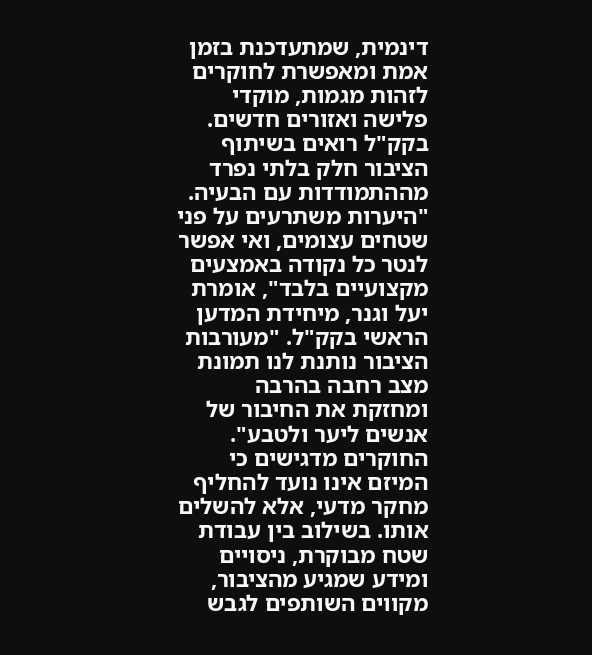דינמית, שמתעדכנת בזמן אמת ומאפשרת לחוקרים לזהות מגמות, מוקדי פלישה ואזורים חדשים.
בקק"ל רואים בשיתוף הציבור חלק בלתי נפרד מההתמודדות עם הבעיה. "היערות משתרעים על פני שטחים עצומים, ואי אפשר לנטר כל נקודה באמצעים מקצועיים בלבד", אומרת יעל וגנר, מיחידת המדען הראשי בקק"ל. "מעורבות הציבור נותנת לנו תמונת מצב רחבה בהרבה ומחזקת את החיבור של אנשים ליער ולטבע".
החוקרים מדגישים כי המיזם אינו נועד להחליף מחקר מדעי, אלא להשלים אותו. בשילוב בין עבודת שטח מבוקרת, ניסויים ומידע שמגיע מהציבור, מקווים השותפים לגבש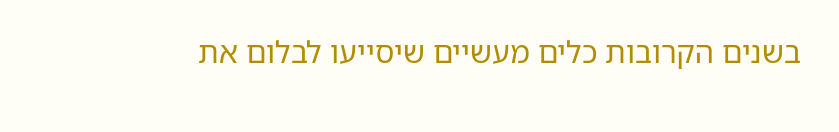בשנים הקרובות כלים מעשיים שיסייעו לבלום את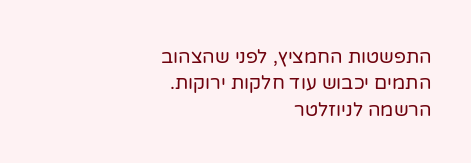התפשטות החמציץ, לפני שהצהוב התמים יכבוש עוד חלקות ירוקות.
הרשמה לניוזלטר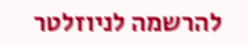להרשמה לניוזלטר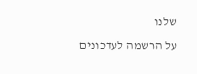שלנו
על הרשמה לעדכונים